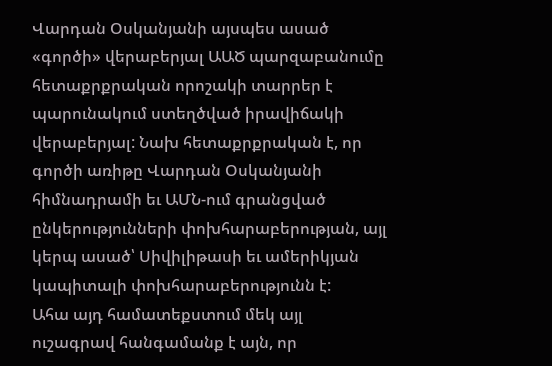Վարդան Օսկանյանի այսպես ասած «գործի» վերաբերյալ ԱԱԾ պարզաբանումը հետաքրքրական որոշակի տարրեր է պարունակում ստեղծված իրավիճակի վերաբերյալ: Նախ հետաքրքրական է, որ գործի առիթը Վարդան Օսկանյանի հիմնադրամի եւ ԱՄՆ-ում գրանցված ընկերությունների փոխհարաբերության, այլ կերպ ասած՝ Սիվիլիթասի եւ ամերիկյան կապիտալի փոխհարաբերությունն է:
Ահա այդ համատեքստում մեկ այլ ուշագրավ հանգամանք է այն, որ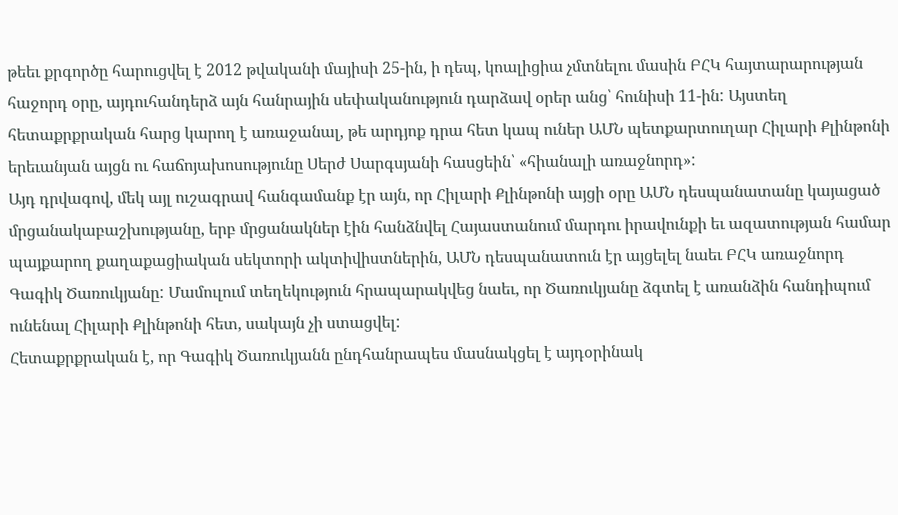թեեւ քրգործը հարուցվել է 2012 թվականի մայիսի 25-ին, ի դեպ, կոալիցիա չմտնելու մասին ԲՀԿ հայտարարության հաջորդ օրը, այդուհանդերձ այն հանրային սեփականություն դարձավ օրեր անց՝ հունիսի 11-ին: Այստեղ հետաքրքրական հարց կարող է առաջանալ, թե արդյոք դրա հետ կապ ուներ ԱՄՆ պետքարտուղար Հիլարի Քլինթոնի երեւանյան այցն ու հաճոյախոսությունը Սերժ Սարգսյանի հասցեին՝ «հիանալի առաջնորդ»:
Այդ դրվագով, մեկ այլ ուշագրավ հանգամանք էր այն, որ Հիլարի Քլինթոնի այցի օրը ԱՄՆ դեսպանատանը կայացած մրցանակաբաշխությանը, երբ մրցանակներ էին հանձնվել Հայաստանում մարդու իրավունքի եւ ազատության համար պայքարող քաղաքացիական սեկտորի ակտիվիստներին, ԱՄՆ դեսպանատուն էր այցելել նաեւ ԲՀԿ առաջնորդ Գագիկ Ծառուկյանը: Մամուլում տեղեկություն հրապարակվեց նաեւ, որ Ծառուկյանը ձգտել է առանձին հանդիպում ունենալ Հիլարի Քլինթոնի հետ, սակայն չի ստացվել:
Հետաքրքրական է, որ Գագիկ Ծառուկյանն ընդհանրապես մասնակցել է այդօրինակ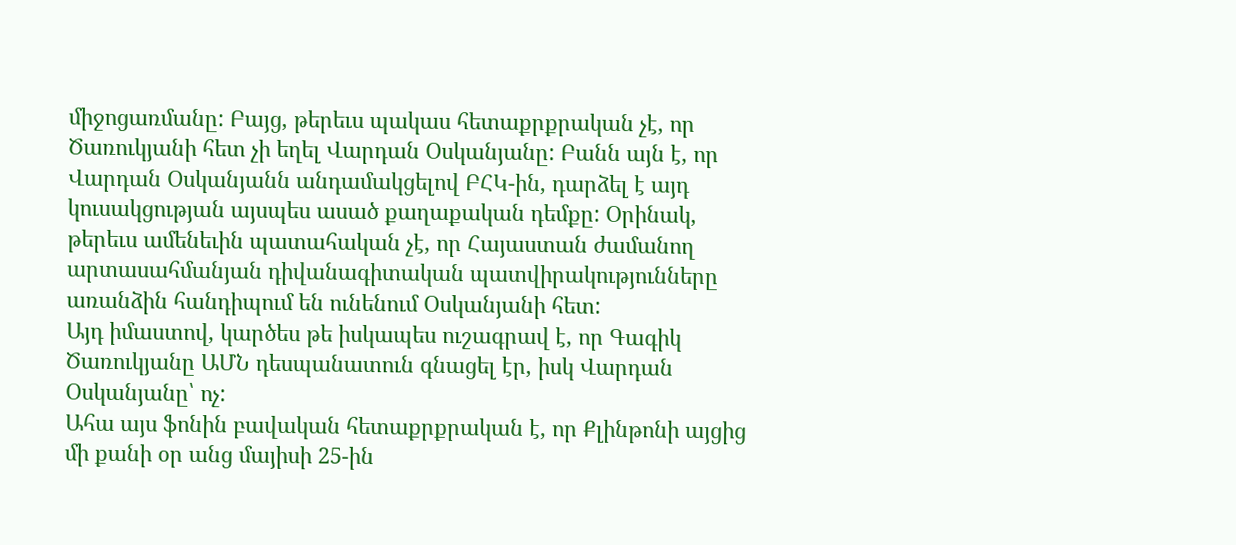միջոցառմանը: Բայց, թերեւս պակաս հետաքրքրական չէ, որ Ծառուկյանի հետ չի եղել Վարդան Օսկանյանը: Բանն այն է, որ Վարդան Օսկանյանն անդամակցելով ԲՀԿ-ին, դարձել է այդ կուսակցության այսպես ասած քաղաքական դեմքը: Օրինակ, թերեւս ամենեւին պատահական չէ, որ Հայաստան ժամանող արտասահմանյան դիվանագիտական պատվիրակությունները առանձին հանդիպում են ունենում Օսկանյանի հետ:
Այդ իմաստով, կարծես թե իսկապես ուշագրավ է, որ Գագիկ Ծառուկյանը ԱՄՆ դեսպանատուն գնացել էր, իսկ Վարդան Օսկանյանը՝ ոչ:
Ահա այս ֆոնին բավական հետաքրքրական է, որ Քլինթոնի այցից մի քանի օր անց մայիսի 25-ին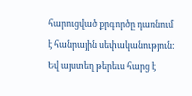հարուցված քրգործը դառնում է հանրային սեփականություն: Եվ այստեղ թերեւս հարց է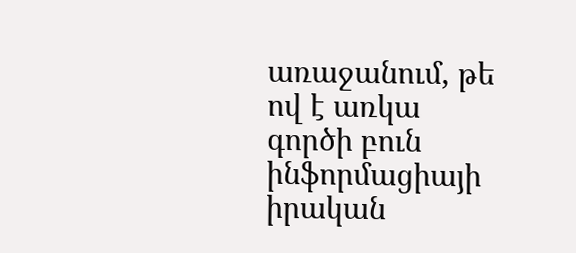առաջանում, թե ով է առկա գործի բուն ինֆորմացիայի իրական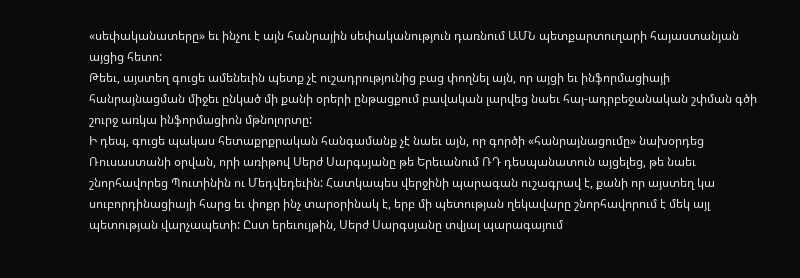«սեփականատերը» եւ ինչու է այն հանրային սեփականություն դառնում ԱՄՆ պետքարտուղարի հայաստանյան այցից հետո:
Թեեւ, այստեղ գուցե ամենեւին պետք չէ ուշադրությունից բաց փողնել այն, որ այցի եւ ինֆորմացիայի հանրայնացման միջեւ ընկած մի քանի օրերի ընթացքում բավական լարվեց նաեւ հայ-ադրբեջանական շփման գծի շուրջ առկա ինֆորմացիոն մթնոլորտը:
Ի դեպ, գուցե պակաս հետաքրքրական հանգամանք չէ նաեւ այն, որ գործի «հանրայնացումը» նախօրդեց Ռուսաստանի օրվան, որի առիթով Սերժ Սարգսյանը թե Երեւանում ՌԴ դեսպանատուն այցելեց, թե նաեւ շնորհավորեց Պուտինին ու Մեդվեդեւին: Հատկապես վերջինի պարագան ուշագրավ է, քանի որ այստեղ կա սուբորդինացիայի հարց եւ փոքր ինչ տարօրինակ է, երբ մի պետության ղեկավարը շնորհավորում է մեկ այլ պետության վարչապետի: Ըստ երեւույթին, Սերժ Սարգսյանը տվյալ պարագայում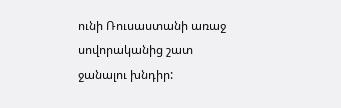ունի Ռուսաստանի առաջ սովորականից շատ ջանալու խնդիր: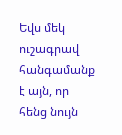Եվս մեկ ուշագրավ հանգամանք է այն, որ հենց նույն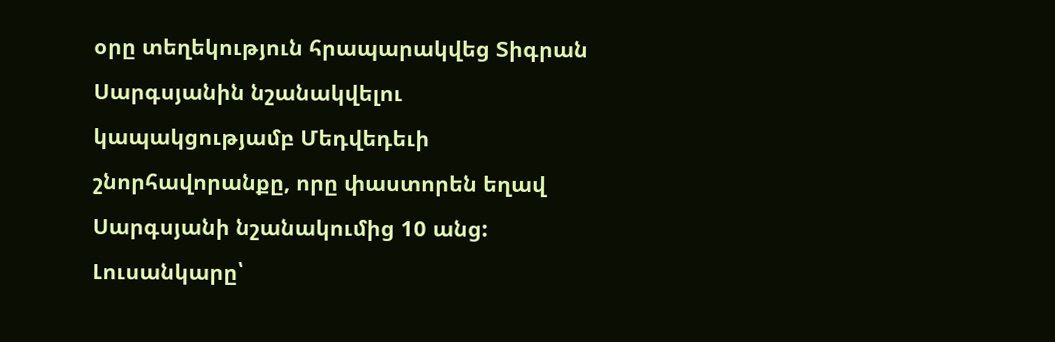օրը տեղեկություն հրապարակվեց Տիգրան Սարգսյանին նշանակվելու կապակցությամբ Մեդվեդեւի շնորհավորանքը, որը փաստորեն եղավ Սարգսյանի նշանակումից 10 անց:
Լուսանկարը՝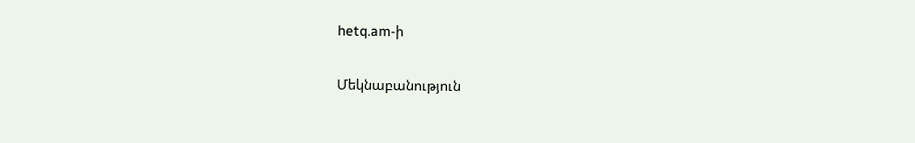hetq.am-ի

Մեկնաբանություն